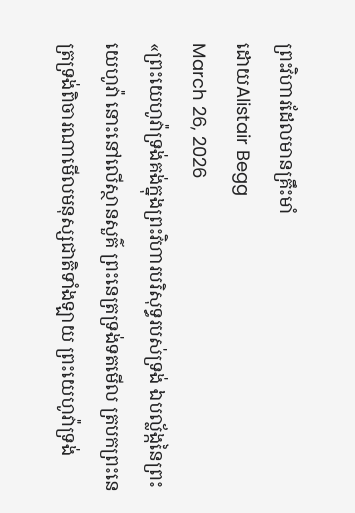ព្រះវិហារដែលមានគ្រឹះមាំ
ដោយAlistair Begg
March 26, 2026
«ព្រះយេហូវ៉ាទ្រង់គង់ក្នុងព្រះវិហារបរិសុទ្ធរបស់ទ្រង់ ឯបល្ល័ង្កនៃព្រះយេហូវ៉ា នោះនៅលើស្ថានសួគ៌ ព្រះនេត្រទ្រង់ទតមើល ត្របកព្រះនេត្រទ្រង់ពិចារណាមើលមនុស្សជាតិទាំងឡាយ ព្រះយេហូវ៉ាទ្រង់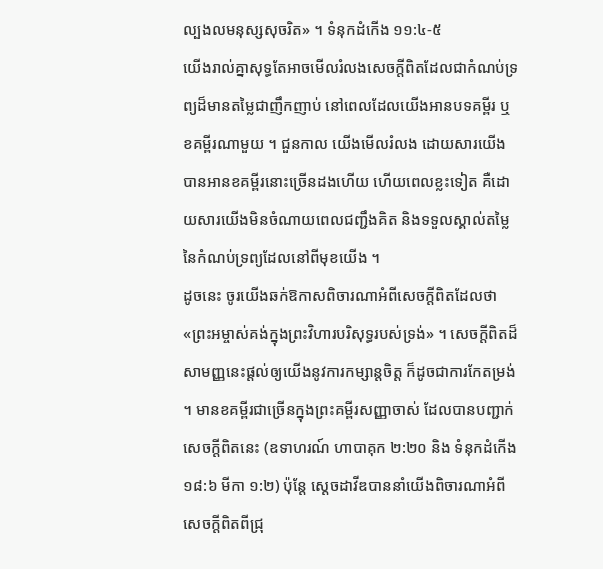ល្បងលមនុស្សសុចរិត» ។ ទំនុកដំកើង ១១:៤-៥
យើងរាល់គ្នាសុទ្ធតែអាចមើលរំលងសេចក្តីពិតដែលជាកំណប់ទ្រព្យដ៏មានតម្លៃជាញឹកញាប់ នៅពេលដែលយើងអានបទគម្ពីរ ឬខគម្ពីរណាមួយ ។ ជួនកាល យើងមើលរំលង ដោយសារយើងបានអានខគម្ពីរនោះច្រើនដងហើយ ហើយពេលខ្លះទៀត គឺដោយសារយើងមិនចំណាយពេលជញ្ជឹងគិត និងទទួលស្គាល់តម្លៃនៃកំណប់ទ្រព្យដែលនៅពីមុខយើង ។
ដូចនេះ ចូរយើងឆក់ឱកាសពិចារណាអំពីសេចក្តីពិតដែលថា «ព្រះអម្ចាស់គង់ក្នុងព្រះវិហារបរិសុទ្ធរបស់ទ្រង់» ។ សេចក្តីពិតដ៏សាមញ្ញនេះផ្តល់ឲ្យយើងនូវការកម្សាន្តចិត្ត ក៏ដូចជាការកែតម្រង់ ។ មានខគម្ពីរជាច្រើនក្នុងព្រះគម្ពីរសញ្ញាចាស់ ដែលបានបញ្ជាក់សេចក្តីពិតនេះ (ឧទាហរណ៍ ហាបាគុក ២:២០ និង ទំនុកដំកើង ១៨:៦ មីកា ១:២) ប៉ុន្តែ ស្តេចដាវីឌបាននាំយើងពិចារណាអំពីសេចក្តីពិតពីជ្រុ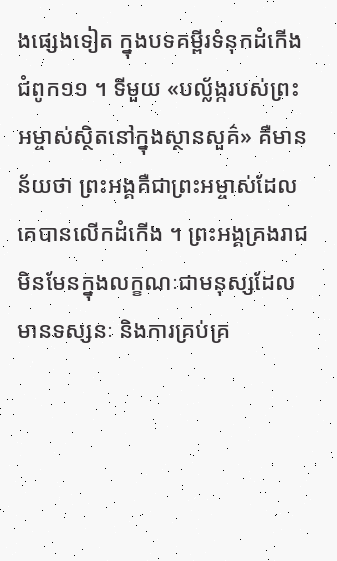ងផ្សេងទៀត ក្នុងបទគម្ពីរទំនុកដំកើង ជំពូក១១ ។ ទីមួយ «បល្ល័ង្ករបស់ព្រះអម្ចាស់ស្ថិតនៅក្នុងស្ថានសួគ៌» គឺមានន័យថា ព្រះអង្គគឺជាព្រះអម្ចាស់ដែលគេបានលើកដំកើង ។ ព្រះអង្គគ្រងរាជមិនមែនក្នុងលក្ខណៈជាមនុស្សដែលមានទស្សនៈ និងការគ្រប់គ្រ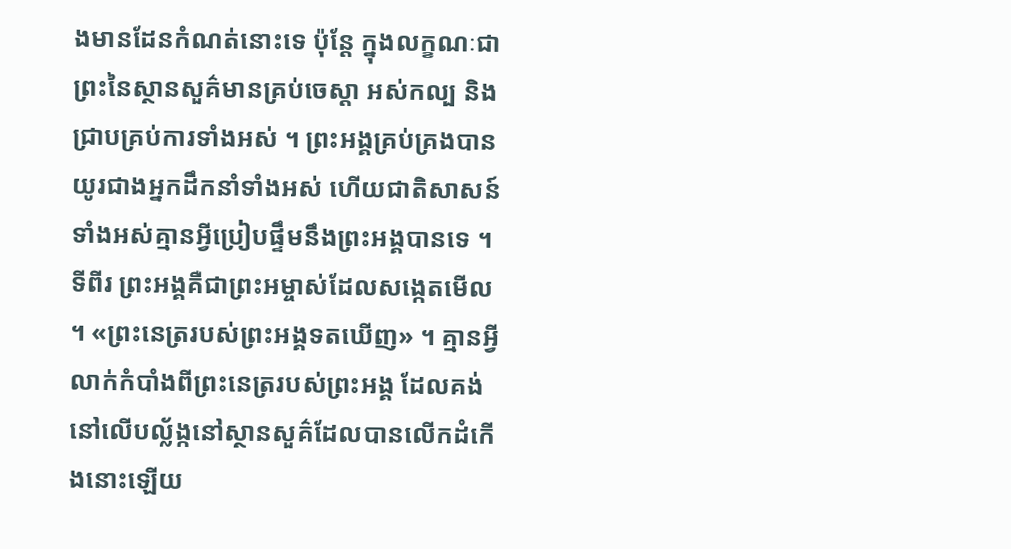ងមានដែនកំណត់នោះទេ ប៉ុន្តែ ក្នុងលក្ខណៈជាព្រះនៃស្ថានសួគ៌មានគ្រប់ចេស្តា អស់កល្ប និងជ្រាបគ្រប់ការទាំងអស់ ។ ព្រះអង្គគ្រប់គ្រងបានយូរជាងអ្នកដឹកនាំទាំងអស់ ហើយជាតិសាសន៍ទាំងអស់គ្មានអ្វីប្រៀបផ្ទឹមនឹងព្រះអង្គបានទេ ។
ទីពីរ ព្រះអង្គគឺជាព្រះអម្ចាស់ដែលសង្កេតមើល ។ «ព្រះនេត្ររបស់ព្រះអង្គទតឃើញ» ។ គ្មានអ្វីលាក់កំបាំងពីព្រះនេត្ររបស់ព្រះអង្គ ដែលគង់នៅលើបល្ល័ង្កនៅស្ថានសួគ៌ដែលបានលើកដំកើងនោះឡើយ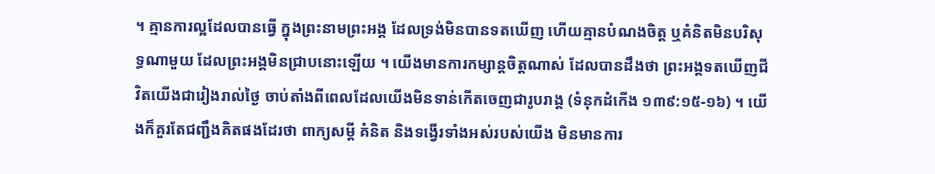។ គ្មានការល្អដែលបានធ្វើ ក្នុងព្រះនាមព្រះអង្គ ដែលទ្រង់មិនបានទតឃើញ ហើយគ្មានបំណងចិត្ត ឬគំនិតមិនបរិសុទ្ធណាមួយ ដែលព្រះអង្គមិនជ្រាបនោះឡើយ ។ យើងមានការកម្សាន្តចិត្តណាស់ ដែលបានដឹងថា ព្រះអង្គទតឃើញជីវិតយើងជារៀងរាល់ថ្ងៃ ចាប់តាំងពីពេលដែលយើងមិនទាន់កើតចេញជារូបរាង្គ (ទំនុកដំកើង ១៣៩:១៥-១៦) ។ យើងក៏គួរតែជញ្ជឹងគិតផងដែរថា ពាក្យសម្តី គំនិត និងទង្វើរទាំងអស់របស់យើង មិនមានការ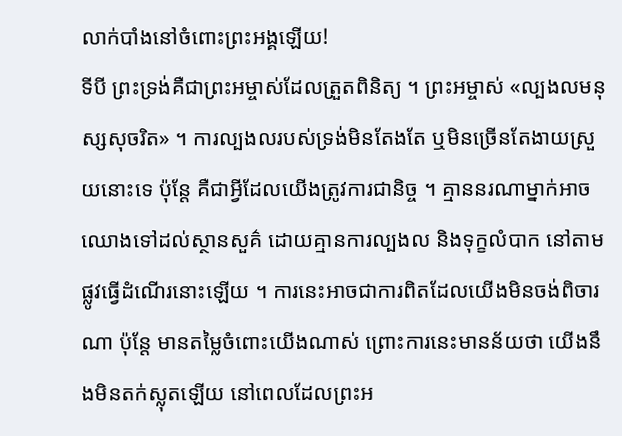លាក់បាំងនៅចំពោះព្រះអង្គឡើយ!
ទីបី ព្រះទ្រង់គឺជាព្រះអម្ចាស់ដែលត្រួតពិនិត្យ ។ ព្រះអម្ចាស់ «ល្បងលមនុស្សសុចរិត» ។ ការល្បងលរបស់ទ្រង់មិនតែងតែ ឬមិនច្រើនតែងាយស្រួយនោះទេ ប៉ុន្តែ គឺជាអ្វីដែលយើងត្រូវការជានិច្ច ។ គ្មាននរណាម្នាក់អាចឈោងទៅដល់ស្ថានសួគ៌ ដោយគ្មានការល្បងល និងទុក្ខលំបាក នៅតាមផ្លូវធ្វើដំណើរនោះឡើយ ។ ការនេះអាចជាការពិតដែលយើងមិនចង់ពិចារណា ប៉ុន្តែ មានតម្លៃចំពោះយើងណាស់ ព្រោះការនេះមានន័យថា យើងនឹងមិនតក់ស្លុតឡើយ នៅពេលដែលព្រះអ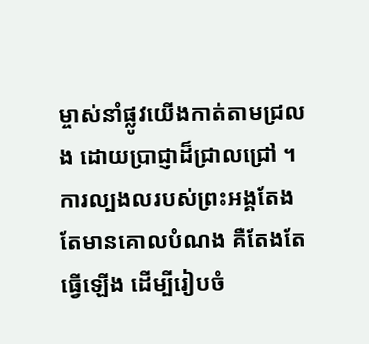ម្ចាស់នាំផ្លូវយើងកាត់តាមជ្រលង ដោយប្រាជ្ញាដ៏ជ្រាលជ្រៅ ។ ការល្បងលរបស់ព្រះអង្គតែងតែមានគោលបំណង គឺតែងតែធ្វើឡើង ដើម្បីរៀបចំ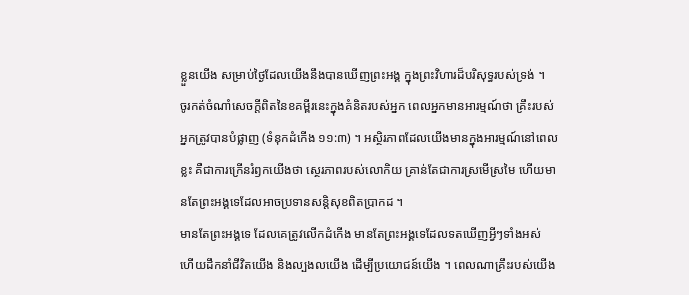ខ្លួនយើង សម្រាប់ថ្ងៃដែលយើងនឹងបានឃើញព្រះអង្គ ក្នុងព្រះវិហារដ៏បរិសុទ្ធរបស់ទ្រង់ ។
ចូរកត់ចំណាំសេចក្តីពិតនៃខគម្ពីរនេះក្នុងគំនិតរបស់អ្នក ពេលអ្នកមានអារម្មណ៍ថា គ្រឹះរបស់អ្នកត្រូវបានបំផ្លាញ (ទំនុកដំកើង ១១:៣) ។ អស្ថិរភាពដែលយើងមានក្នុងអារម្មណ៍នៅពេលខ្លះ គឺជាការក្រើនរំឭកយើងថា ស្ថេរភាពរបស់លោកិយ គ្រាន់តែជាការស្រមើស្រមៃ ហើយមានតែព្រះអង្គទេដែលអាចប្រទានសន្តិសុខពិតប្រាកដ ។
មានតែព្រះអង្គទេ ដែលគេត្រូវលើកដំកើង មានតែព្រះអង្គទេដែលទតឃើញអ្វីៗទាំងអស់ ហើយដឹកនាំជីវិតយើង និងល្បងលយើង ដើម្បីប្រយោជន៍យើង ។ ពេលណាគ្រឹះរបស់យើង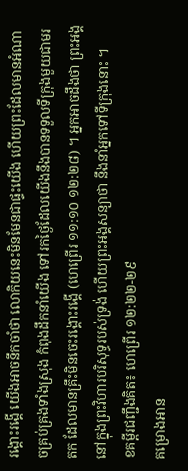រង្គោះរង្គើ យើងអាចនឹកចាំថា លោកិយនេះមិនមែនជាផ្ទះយើង ហើយព្រះដែលមានអំណាចគ្រប់គ្រងទាំងស្រុង កំពុងដឹកនាំយើង ទៅរកថ្ងៃដែលយើងនឹងបានទទួលទីក្រុងមួយជាមរតក ដែលមានគ្រឹះមិនចេះរង្គោះរង្គើ (ហេព្រើរ ១១:១០ ១២:២៨) ។ អ្នកអាចដឹងថា ព្រះអង្គនៅក្នុងព្រះវិហារបរិសុទ្ធរបស់ទ្រង់ ហើយព្រះអង្គសន្យាថា នឹងនាំអ្នកទៅទីក្រុងនោះ ។
ខគម្ពីរជញ្ជឹងគិត៖ ហេព្រើរ ១២:២២-២៩
គម្រោងអាន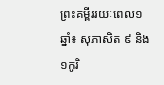ព្រះគម្ពីររយៈពេល១ឆ្នាំ៖ សុភាសិត ៩ និង ១កូរិ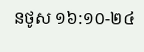នថូស ១៦:១០-២៤